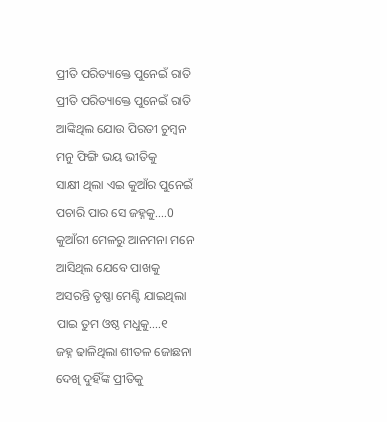ପ୍ରୀତି ପରିତ୍ୟାକ୍ତେ ପୁନେଇଁ ରାତି
ପ୍ରୀତି ପରିତ୍ୟାକ୍ତେ ପୁନେଇଁ ରାତି
ଆଙ୍କିଥିଲ ଯୋଉ ପିରତୀ ଚୁମ୍ବନ
ମନୁ ଫିଙ୍ଗି ଭୟ ଭୀତିକୁ
ସାକ୍ଷୀ ଥିଲା ଏଇ କୁଆଁର ପୁନେଇଁ
ପଚାରି ପାର ସେ ଜହ୍ନକୁ....0
କୁଆଁରୀ ମେଳରୁ ଆନମନା ମନେ
ଆସିଥିଲ ଯେବେ ପାଖକୁ
ଅସରନ୍ତି ତୃଷ୍ଣା ମେଣ୍ଟି ଯାଇଥିଲା
ପାଇ ତୁମ ଓଷ୍ଠ ମଧୁକୁ....୧
ଜହ୍ନ ଢାଳିଥିଲା ଶୀତଳ ଜୋଛନା
ଦେଖି ଦୁହିଁଙ୍କ ପ୍ରୀତିକୁ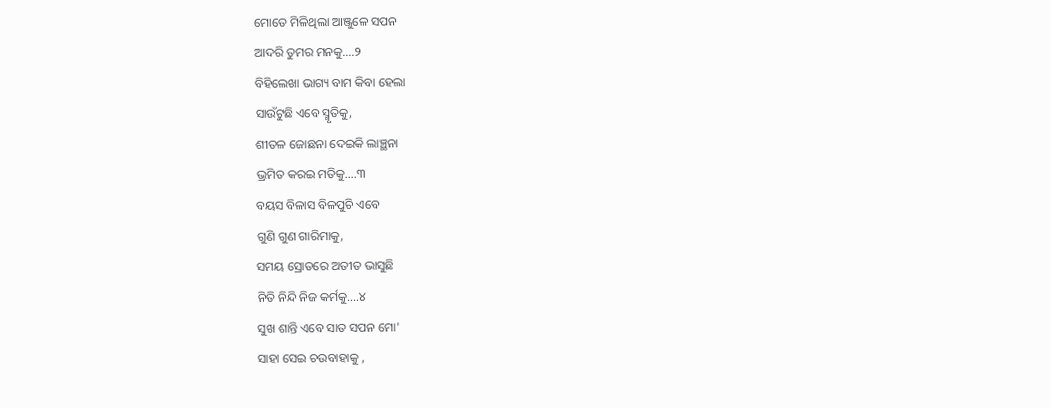ମୋତେ ମିଳିଥିଲା ଆଞ୍ଜୁଳେ ସପନ
ଆଦରି ତୁମର ମନକୁ....୨
ବିହିଲେଖା ଭାଗ୍ୟ ବାମ କିବା ହେଲା
ସାଉଁଟୁଛି ଏବେ ସ୍ମୃତିକୁ,
ଶୀତଳ ଜୋଛନା ଦେଇକି ଲାଞ୍ଛନା
ଭ୍ରମିତ କରଇ ମତିକୁ....୩
ବୟସ ବିଳାସ ବିଳପୁଚି ଏବେ
ଗୁଣି ଗୁଣ ଗାରିମାକୁ,
ସମୟ ସ୍ରୋତରେ ଅତୀତ ଭାସୁଛି
ନିତି ନିନ୍ଦି ନିଜ କର୍ମକୁ....୪
ସୁଖ ଶାନ୍ତି ଏବେ ସାତ ସପନ ମୋ'
ସାହା ସେଇ ଚଉବାହାକୁ ,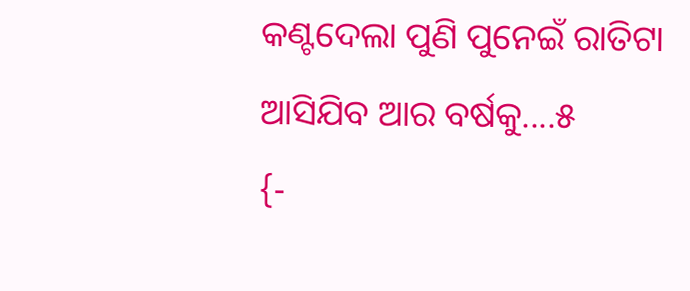କଣ୍ଟଦେଲା ପୁଣି ପୁନେଇଁ ରାତିଟା
ଆସିଯିବ ଆର ବର୍ଷକୁ....୫
{-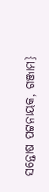ସନ୍ତୋଷ ପଟ୍ଟନାୟକ, ଗଞ୍ଜାମ}